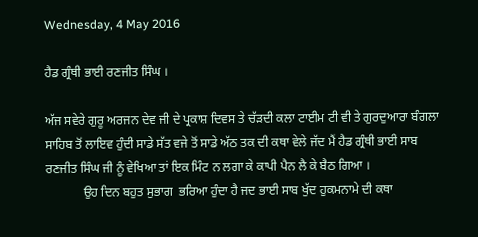Wednesday, 4 May 2016

ਹੈਡ ਗ੍ਰੰਥੀ ਭਾਈ ਰਣਜੀਤ ਸਿੰਘ ।

ਅੱਜ ਸਵੇਰੇ ਗੁਰੂ ਅਰਜਨ ਦੇਵ ਜੀ ਦੇ ਪ੍ਰਕਾਸ਼ ਦਿਵਸ ਤੇ ਚੱੜਦੀ ਕਲਾ ਟਾਈਮ ਟੀ ਵੀ ਤੇ ਗੁਰਦੁਆਰਾ ਬੰਗਲਾ ਸਾਹਿਬ ਤੋਂ ਲਾਇਵ ਹੁੰਦੀ ਸਾਡੇ ਸੱਤ ਵਜੇ ਤੋਂ ਸਾਡੇ ਅੱਠ ਤਕ ਦੀ ਕਥਾ ਵੇਲੇ ਜੱਦ ਮੈਂ ਹੈਡ ਗ੍ਰੰਥੀ ਭਾਈ ਸਾਬ ਰਣਜੀਤ ਸਿੰਘ ਜੀ ਨੂੰ ਵੇਖਿਆ ਤਾਂ ਇਕ ਮਿੰਟ ਨ ਲਗਾ ਕੇ ਕਾਪੀ ਪੈਨ ਲੈ ਕੇ ਬੈਠ ਗਿਆ ।
            ਉਹ ਦਿਨ ਬਹੁਤ ਸੁਭਾਗ  ਭਰਿਆ ਹੁੰਦਾ ਹੈ ਜਦ ਭਾਈ ਸਾਬ ਖੁੱਦ ਹੁਕਮਨਾਮੇ ਦੀ ਕਥਾ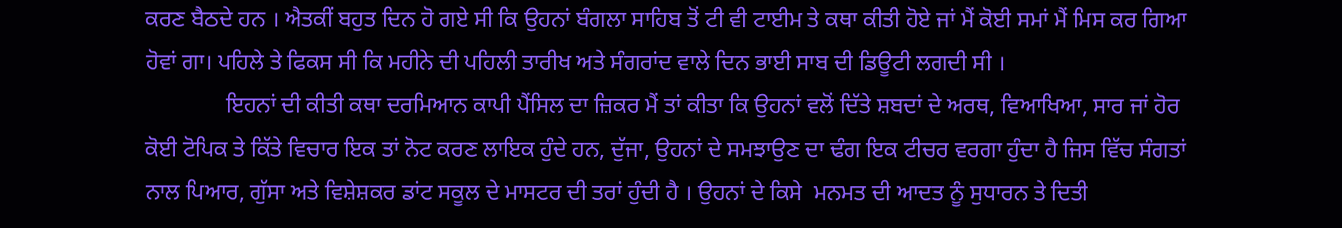ਕਰਣ ਬੈਠਦੇ ਹਨ । ਐਤਕੀਂ ਬਹੁਤ ਦਿਨ ਹੋ ਗਏ ਸੀ ਕਿ ਉਹਨਾਂ ਬੰਗਲਾ ਸਾਹਿਬ ਤੋਂ ਟੀ ਵੀ ਟਾਈਮ ਤੇ ਕਥਾ ਕੀਤੀ ਹੋਏ ਜਾਂ ਮੈਂ ਕੋਈ ਸਮਾਂ ਮੈਂ ਮਿਸ ਕਰ ਗਿਆ ਹੋਵਾਂ ਗਾ। ਪਹਿਲੇ ਤੇ ਫਿਕਸ ਸੀ ਕਿ ਮਹੀਨੇ ਦੀ ਪਹਿਲੀ ਤਾਰੀਖ ਅਤੇ ਸੰਗਰਾਂਦ ਵਾਲੇ ਦਿਨ ਭਾਈ ਸਾਬ ਦੀ ਡਿਊਟੀ ਲਗਦੀ ਸੀ ।
              ਇਹਨਾਂ ਦੀ ਕੀਤੀ ਕਥਾ ਦਰਮਿਆਨ ਕਾਪੀ ਪੈਂਸਿਲ ਦਾ ਜ਼ਿਕਰ ਮੈਂ ਤਾਂ ਕੀਤਾ ਕਿ ਉਹਨਾਂ ਵਲੋਂ ਦਿੱਤੇ ਸ਼ਬਦਾਂ ਦੇ ਅਰਥ, ਵਿਆਖਿਆ, ਸਾਰ ਜਾਂ ਹੋਰ ਕੋਈ ਟੋਪਿਕ ਤੇ ਕਿੱਤੇ ਵਿਚਾਰ ਇਕ ਤਾਂ ਨੋਟ ਕਰਣ ਲਾਇਕ ਹੁੰਦੇ ਹਨ, ਦੁੱਜਾ, ਉਹਨਾਂ ਦੇ ਸਮਝਾਉਣ ਦਾ ਢੰਗ ਇਕ ਟੀਚਰ ਵਰਗਾ ਹੁੰਦਾ ਹੈ ਜਿਸ ਵਿੱਚ ਸੰਗਤਾਂ ਨਾਲ ਪਿਆਰ, ਗੁੱਸਾ ਅਤੇ ਵਿਸ਼ੇਸ਼ਕਰ ਡਾਂਟ ਸਕੂਲ ਦੇ ਮਾਸਟਰ ਦੀ ਤਰਾਂ ਹੁੰਦੀ ਹੈ । ਉਹਨਾਂ ਦੇ ਕਿਸੇ  ਮਨਮਤ ਦੀ ਆਦਤ ਨੂੰ ਸੁਧਾਰਨ ਤੇ ਦਿਤੀ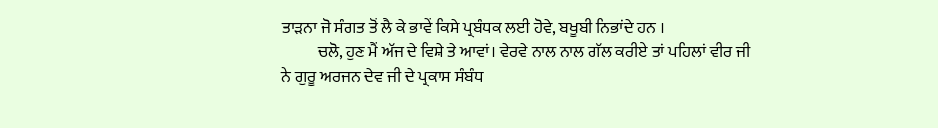ਤਾੜਨਾ ਜੋ ਸੰਗਤ ਤੋਂ ਲੈ ਕੇ ਭਾਵੇਂ ਕਿਸੇ ਪ੍ਰਬੰਧਕ ਲਈ ਹੋਵੇ, ਬਖੂਬੀ ਨਿਭਾਂਦੇ ਹਨ ।
           ਚਲੋ, ਹੁਣ ਮੈਂ ਅੱਜ ਦੇ ਵਿਸ਼ੇ ਤੇ ਆਵਾਂ। ਵੇਰਵੇ ਨਾਲ ਨਾਲ ਗੱਲ ਕਰੀਏ ਤਾਂ ਪਹਿਲਾਂ ਵੀਰ ਜੀ ਨੇ ਗੁਰੂ ਅਰਜਨ ਦੇਵ ਜੀ ਦੇ ਪ੍ਰਕਾਸ ਸੰਬੰਧ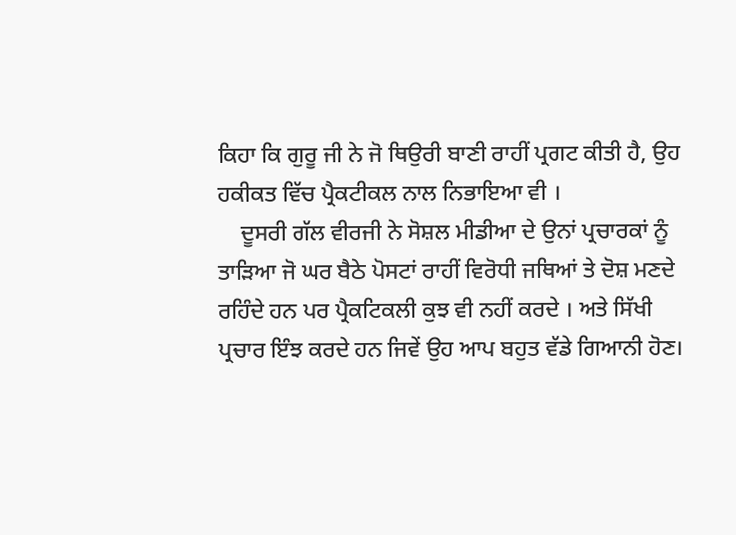ਕਿਹਾ ਕਿ ਗੁਰੂ ਜੀ ਨੇ ਜੋ ਥਿਉਰੀ ਬਾਣੀ ਰਾਹੀਂ ਪ੍ਰਗਟ ਕੀਤੀ ਹੈ, ਉਹ ਹਕੀਕਤ ਵਿੱਚ ਪ੍ਰੈਕਟੀਕਲ ਨਾਲ ਨਿਭਾਇਆ ਵੀ ।
    ਦੂਸਰੀ ਗੱਲ ਵੀਰਜੀ ਨੇ ਸੋਸ਼ਲ ਮੀਡੀਆ ਦੇ ਉਨਾਂ ਪ੍ਰਚਾਰਕਾਂ ਨੂੰ ਤਾੜਿਆ ਜੋ ਘਰ ਬੈਠੇ ਪੋਸਟਾਂ ਰਾਹੀਂ ਵਿਰੋਧੀ ਜਥਿਆਂ ਤੇ ਦੋਸ਼ ਮਣਦੇ ਰਹਿੰਦੇ ਹਨ ਪਰ ਪ੍ਰੈਕਟਿਕਲੀ ਕੁਝ ਵੀ ਨਹੀਂ ਕਰਦੇ । ਅਤੇ ਸਿੱਖੀ ਪ੍ਰਚਾਰ ਇੰਝ ਕਰਦੇ ਹਨ ਜਿਵੇਂ ਉਹ ਆਪ ਬਹੁਤ ਵੱਡੇ ਗਿਆਨੀ ਹੋਣ।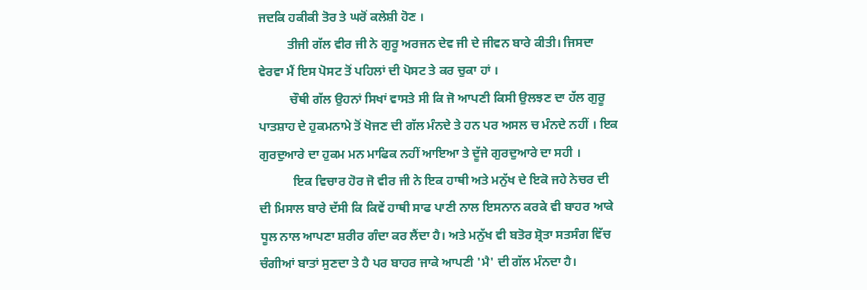ਜਦਕਿ ਹਕੀਕੀ ਤੋਰ ਤੇ ਘਰੋਂ ਕਲੇਸ਼ੀ ਹੋਣ ।
         ਤੀਜੀ ਗੱਲ ਵੀਰ ਜੀ ਨੇ ਗੁਰੂ ਅਰਜਨ ਦੇਵ ਜੀ ਦੇ ਜੀਵਨ ਬਾਰੇ ਕੀਤੀ। ਜਿਸਦਾ ਵੇਰਵਾ ਮੈਂ ਇਸ ਪੋਸਟ ਤੋਂ ਪਹਿਲਾਂ ਦੀ ਪੋਸਟ ਤੇ ਕਰ ਚੁਕਾ ਹਾਂ ।
          ਚੌਥੀ ਗੱਲ ਉਹਨਾਂ ਸਿਖਾਂ ਵਾਸਤੇ ਸੀ ਕਿ ਜੋ ਆਪਣੀ ਕਿਸੀ ਉਲਝਣ ਦਾ ਹੱਲ ਗੁਰੂ ਪਾਤਸ਼ਾਹ ਦੇ ਹੁਕਮਨਾਮੇ ਤੋਂ ਖੋਜਣ ਦੀ ਗੱਲ ਮੰਨਦੇ ਤੇ ਹਨ ਪਰ ਅਸਲ ਚ ਮੰਨਦੇ ਨਹੀਂ । ਇਕ ਗੁਰਦੁਆਰੇ ਦਾ ਹੁਕਮ ਮਨ ਮਾਫਿਕ ਨਹੀਂ ਆਇਆ ਤੇ ਦੂੱਜੇ ਗੁਰਦੁਆਰੇ ਦਾ ਸਹੀ ।
           ਇਕ ਵਿਚਾਰ ਹੋਰ ਜੋ ਵੀਰ ਜੀ ਨੇ ਇਕ ਹਾਥੀ ਅਤੇ ਮਨੁੱਖ ਦੇ ਇਕੋ ਜਹੇ ਨੇਚਰ ਦੀ ਦੀ ਮਿਸਾਲ ਬਾਰੇ ਦੱਸੀ ਕਿ ਕਿਵੇਂ ਹਾਥੀ ਸਾਫ ਪਾਣੀ ਨਾਲ ਇਸਨਾਨ ਕਰਕੇ ਵੀ ਬਾਹਰ ਆਕੇ ਧੂਲ ਨਾਲ ਆਪਣਾ ਸ਼ਰੀਰ ਗੰਦਾ ਕਰ ਲੈਂਦਾ ਹੈ। ਅਤੇ ਮਨੁੱਖ ਵੀ ਬਤੋਰ ਸ਼੍ਰੋਤਾ ਸਤਸੰਗ ਵਿੱਚ ਚੰਗੀਆਂ ਬਾਤਾਂ ਸੁਣਦਾ ਤੇ ਹੈ ਪਰ ਬਾਹਰ ਜਾਕੇ ਆਪਣੀ 'ਮੈ' ਦੀ ਗੱਲ ਮੰਨਦਾ ਹੈ।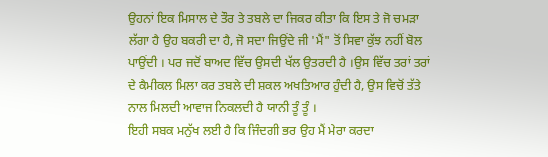ਉਹਨਾਂ ਇਕ ਮਿਸਾਲ ਦੇ ਤੌਰ ਤੇ ਤਬਲੇ ਦਾ ਜਿਕਰ ਕੀਤਾ ਕਿ ਇਸ ਤੇ ਜੋ ਚਮੜਾ ਲੱਗਾ ਹੈ ਉਹ ਬਕਰੀ ਦਾ ਹੈ, ਜੋ ਸਦਾ ਜਿਉਂਦੇ ਜੀ 'ਮੈਂ" ਤੋਂ ਸਿਵਾ ਕੁੱਝ ਨਹੀਂ ਬੋਲ ਪਾਉਂਦੀ । ਪਰ ਜਦੋਂ ਬਾਅਦ ਵਿੱਚ ਉਸਦੀ ਖੱਲ ਉਤਰਦੀ ਹੈ ।ਉਸ ਵਿੱਚ ਤਰਾਂ ਤਰਾਂ ਦੇ ਕੈਮੀਕਲ ਮਿਲਾ ਕਰ ਤਬਲੇ ਦੀ ਸ਼ਕਲ ਅਖਤਿਆਰ ਹੁੰਦੀ ਹੈ, ਉਸ ਵਿਚੋਂ ਤੱਤੇ ਨਾਲ ਮਿਲਦੀ ਆਵਾਜ ਨਿਕਲਦੀ ਹੈ ਯਾਨੀ ਤੂੰ ਤੂੰ ।
ਇਹੀ ਸਬਕ ਮਨੁੱਖ ਲਈ ਹੈ ਕਿ ਜਿੰਦਗੀ ਭਰ ਉਹ ਮੈਂ ਮੇਰਾ ਕਰਦਾ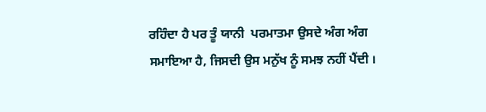ਰਹਿੰਦਾ ਹੈ ਪਰ ਤੂੰ ਯਾਨੀ  ਪਰਮਾਤਮਾ ਉਸਦੇ ਅੰਗ ਅੰਗ ਸਮਾਇਆ ਹੈ, ਜਿਸਦੀ ਉਸ ਮਨੁੱਖ ਨੂੰ ਸਮਝ ਨਹੀਂ ਪੈਂਦੀ ।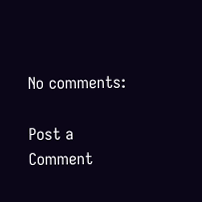No comments:

Post a Comment